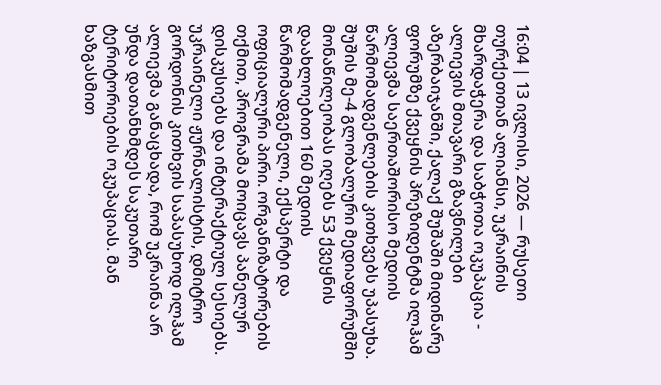16:04 | 13 ივლისი, 2026 — რუსეთი
თურქეთთან ალიანსი, უკრაინის მხარდაჭერა და საბჭოთა ოკუპაცია - ალიევის მთავარი გზავნილები
აზერბაიჯანში, ქალაქ შუშაში მიდინარე ფორუმზე ქვეყნის პრეზიდენტმა ილჰამ ალიევმა საერთაშორისო მედიის წარმომადგენლების კითხვებს უპასუხა.
შუშის მე-4 გლობალური მედიაფორუმში მონაწილეობას იღებს 53 ქვეყნის დაახლოებით 160 მედიის წარმომადგენელი, ექსპერტი და ოფიციალური პირი. ორგანიზატორების თქმით, პროგრამა მოიცავს პანელურ დისკუსიებს და ინტერაქტიულ სესიებს.
უკრაინელი ჟურნალისტის, დმიტრო გორდონის კითხვის საპასუხოდ ილჰამ ალიევმა განაცხადა, რომ უკრაინა არ უნდა დათანხმდეს საკუთარი ტერიტორიების ოკუპაციას. მან ხაზგასმით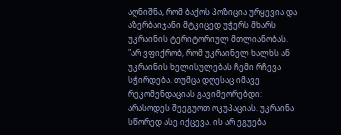აღნიშნა, რომ ბაქოს პოზიცია ურყევია და აზერბაიჯანი მტკიცედ უჭერს მხარს უკრაინის ტერიტორიულ მთლიანობას.
"არ ვფიქრობ, რომ უკრაინელ ხალხს ან უკრაინის ხელისულებას ჩემი რჩევა სჭირდება. თუმცა დღესაც იმავე რეკომენდაციას გავიმეორებდი: არასოდეს შეეგუოთ ოკუპაციას. უკრაინა სწორედ ასე იქცევა. ის არ ეგუება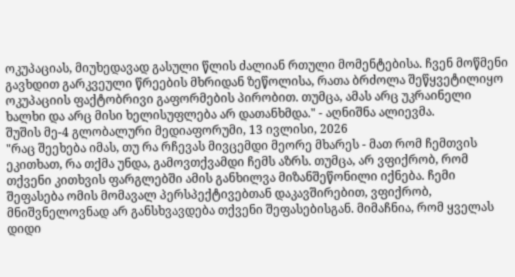ოკუპაციას, მიუხედავად გასული წლის ძალიან რთული მომენტებისა. ჩვენ მოწმენი გავხდით გარკვეული წრეების მხრიდან ზეწოლისა, რათა ბრძოლა შეწყვეტილიყო ოკუპაციის ფაქტობრივი გაფორმების პირობით. თუმცა, ამას არც უკრაინელი ხალხი და არც მისი ხელისუფლება არ დათანხმდა." - აღნიშნა ალიევმა.
შუშის მე-4 გლობალური მედიაფორუმი, 13 ივლისი, 2026
"რაც შეეხება იმას, თუ რა რჩევას მივცემდი მეორე მხარეს - მათ რომ ჩემთვის ეკითხათ, რა თქმა უნდა, გამოვთქვამდი ჩემს აზრს. თუმცა, არ ვფიქრობ, რომ თქვენი კითხვის ფარგლებში ამის განხილვა მიზანშეწონილი იქნება. ჩემი შეფასება ომის მომავალ პერსპექტივებთან დაკავშირებით, ვფიქრობ, მნიშვნელოვნად არ განსხვავდება თქვენი შეფასებისგან. მიმაჩნია, რომ ყველას დიდი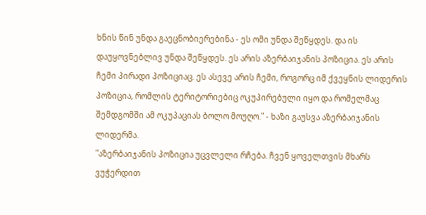ხნის წინ უნდა გაეცნობიერებინა - ეს ომი უნდა შეწყდეს. და ის დაუყოვნებლივ უნდა შეწყდეს. ეს არის აზერბაიჯანის პოზიცია. ეს არის ჩემი პირადი პოზიციაც. ეს ასევე არის ჩემი, როგორც იმ ქვეყნის ლიდერის პოზიცია, რომლის ტერიტორიებიც ოკუპირებული იყო და რომელმაც შემდგომში ამ ოკუპაციას ბოლო მოუღო." - ხაზი გაუსვა აზერბაიჯანის ლიდერმა.
"აზერბაიჯანის პოზიცია უცვლელი რჩება. ჩვენ ყოველთვის მხარს ვუჭერდით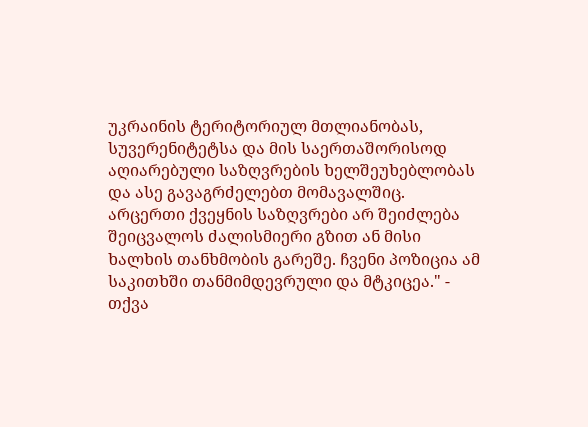უკრაინის ტერიტორიულ მთლიანობას, სუვერენიტეტსა და მის საერთაშორისოდ აღიარებული საზღვრების ხელშეუხებლობას და ასე გავაგრძელებთ მომავალშიც. არცერთი ქვეყნის საზღვრები არ შეიძლება შეიცვალოს ძალისმიერი გზით ან მისი ხალხის თანხმობის გარეშე. ჩვენი პოზიცია ამ საკითხში თანმიმდევრული და მტკიცეა." - თქვა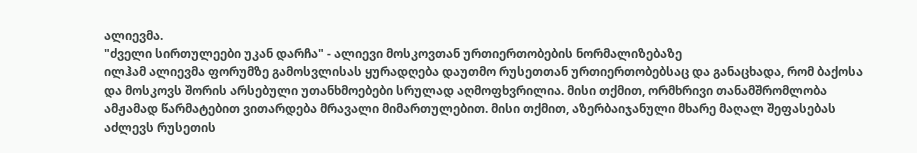ალიევმა.
"ძველი სირთულეები უკან დარჩა" - ალიევი მოსკოვთან ურთიერთობების ნორმალიზებაზე
ილჰამ ალიევმა ფორუმზე გამოსვლისას ყურადღება დაუთმო რუსეთთან ურთიერთობებსაც და განაცხადა, რომ ბაქოსა და მოსკოვს შორის არსებული უთანხმოებები სრულად აღმოფხვრილია. მისი თქმით, ორმხრივი თანამშრომლობა ამჟამად წარმატებით ვითარდება მრავალი მიმართულებით. მისი თქმით, აზერბაიჯანული მხარე მაღალ შეფასებას აძლევს რუსეთის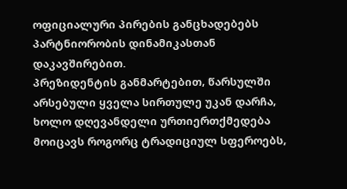ოფიციალური პირების განცხადებებს პარტნიორობის დინამიკასთან დაკავშირებით.
პრეზიდენტის განმარტებით, წარსულში არსებული ყველა სირთულე უკან დარჩა, ხოლო დღევანდელი ურთიერთქმედება მოიცავს როგორც ტრადიციულ სფეროებს,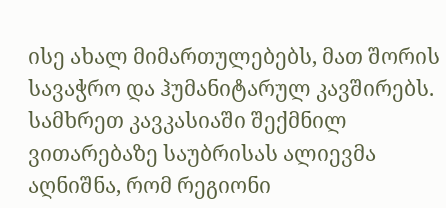ისე ახალ მიმართულებებს, მათ შორის სავაჭრო და ჰუმანიტარულ კავშირებს. სამხრეთ კავკასიაში შექმნილ ვითარებაზე საუბრისას ალიევმა აღნიშნა, რომ რეგიონი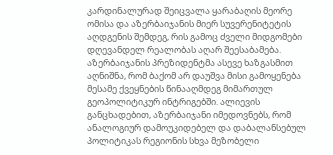კარდინალურად შეიცვალა ყარაბაღის მეორე ომისა და აზერბაიჯანის მიერ სუვერენიტეტის აღდგენის შემდეგ, რის გამოც ძველი მიდგომები დღევანდელ რეალობას აღარ შეესაბამება.
აზერბაიჯანის პრეზიდენტმა ასევე ხაზგასმით აღნიშნა, რომ ბაქომ არ დაუშვა მისი გამოყენება მესამე ქვეყნების წინააღმდეგ მიმართულ გეოპოლიტიკურ ინტრიგებში. ალიევის განცხადებით, აზერბაიჯანი იმედოვნებს, რომ ანალოგიურ დამოუკიდებელ და დაბალანსებულ პოლიტიკას რეგიონის სხვა მეზობელი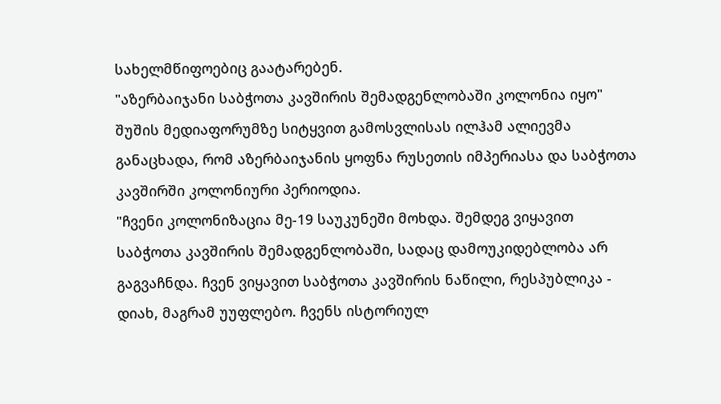სახელმწიფოებიც გაატარებენ.
"აზერბაიჯანი საბჭოთა კავშირის შემადგენლობაში კოლონია იყო"
შუშის მედიაფორუმზე სიტყვით გამოსვლისას ილჰამ ალიევმა განაცხადა, რომ აზერბაიჯანის ყოფნა რუსეთის იმპერიასა და საბჭოთა კავშირში კოლონიური პერიოდია.
"ჩვენი კოლონიზაცია მე-19 საუკუნეში მოხდა. შემდეგ ვიყავით საბჭოთა კავშირის შემადგენლობაში, სადაც დამოუკიდებლობა არ გაგვაჩნდა. ჩვენ ვიყავით საბჭოთა კავშირის ნაწილი, რესპუბლიკა - დიახ, მაგრამ უუფლებო. ჩვენს ისტორიულ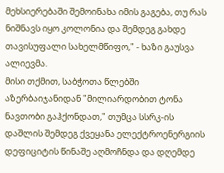მეხსიერებაში შემოინახა იმის გაგება, თუ რას ნიშნავს იყო კოლონია და შემდეგ გახდე თავისუფალი სახელმწიფო," - ხაზი გაუსვა ალიევმა.
მისი თქმით, საბჭოთა წლებში აზერბაიჯანიდან "მილიარდობით ტონა ნავთობი გაჰქონდათ," თუმცა სსრკ-ის დაშლის შემდეგ ქვეყანა ელექტროენერგიის დეფიციტის წინაშე აღმოჩნდა და დღემდე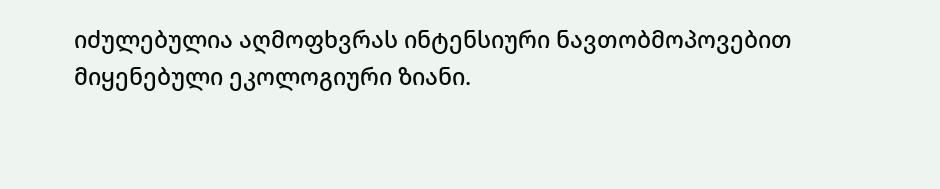იძულებულია აღმოფხვრას ინტენსიური ნავთობმოპოვებით მიყენებული ეკოლოგიური ზიანი.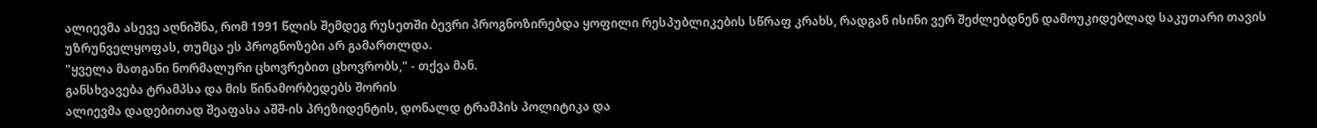ალიევმა ასევე აღნიშნა, რომ 1991 წლის შემდეგ რუსეთში ბევრი პროგნოზირებდა ყოფილი რესპუბლიკების სწრაფ კრახს, რადგან ისინი ვერ შეძლებდნენ დამოუკიდებლად საკუთარი თავის უზრუნველყოფას, თუმცა ეს პროგნოზები არ გამართლდა.
"ყველა მათგანი ნორმალური ცხოვრებით ცხოვრობს," - თქვა მან.
განსხვავება ტრამპსა და მის წინამორბედებს შორის
ალიევმა დადებითად შეაფასა აშშ-ის პრეზიდენტის, დონალდ ტრამპის პოლიტიკა და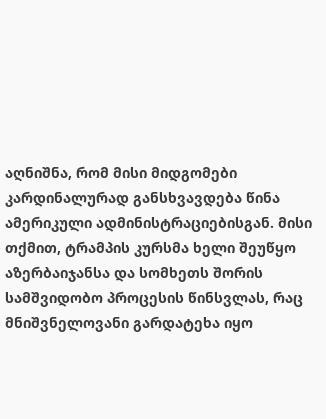აღნიშნა, რომ მისი მიდგომები კარდინალურად განსხვავდება წინა ამერიკული ადმინისტრაციებისგან. მისი თქმით, ტრამპის კურსმა ხელი შეუწყო აზერბაიჯანსა და სომხეთს შორის სამშვიდობო პროცესის წინსვლას, რაც მნიშვნელოვანი გარდატეხა იყო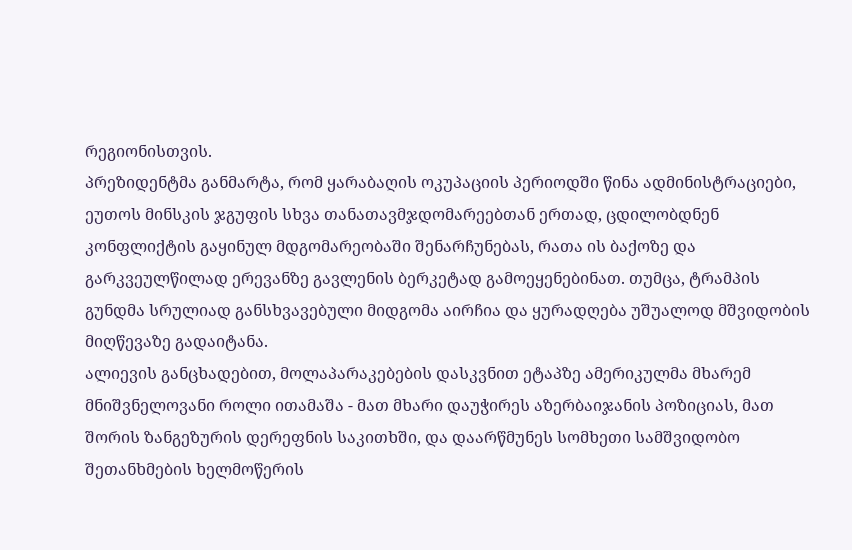რეგიონისთვის.
პრეზიდენტმა განმარტა, რომ ყარაბაღის ოკუპაციის პერიოდში წინა ადმინისტრაციები, ეუთოს მინსკის ჯგუფის სხვა თანათავმჯდომარეებთან ერთად, ცდილობდნენ კონფლიქტის გაყინულ მდგომარეობაში შენარჩუნებას, რათა ის ბაქოზე და გარკვეულწილად ერევანზე გავლენის ბერკეტად გამოეყენებინათ. თუმცა, ტრამპის გუნდმა სრულიად განსხვავებული მიდგომა აირჩია და ყურადღება უშუალოდ მშვიდობის მიღწევაზე გადაიტანა.
ალიევის განცხადებით, მოლაპარაკებების დასკვნით ეტაპზე ამერიკულმა მხარემ მნიშვნელოვანი როლი ითამაშა - მათ მხარი დაუჭირეს აზერბაიჯანის პოზიციას, მათ შორის ზანგეზურის დერეფნის საკითხში, და დაარწმუნეს სომხეთი სამშვიდობო შეთანხმების ხელმოწერის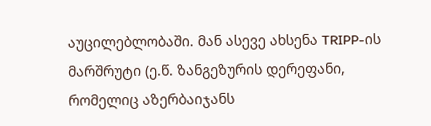აუცილებლობაში. მან ასევე ახსენა TRIPP-ის მარშრუტი (ე.წ. ზანგეზურის დერეფანი, რომელიც აზერბაიჯანს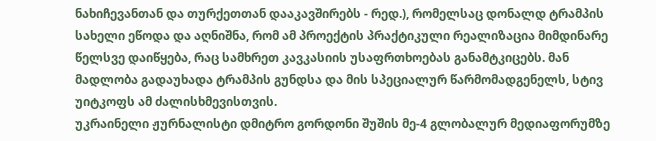ნახიჩევანთან და თურქეთთან დააკავშირებს - რედ.), რომელსაც დონალდ ტრამპის სახელი ეწოდა და აღნიშნა, რომ ამ პროექტის პრაქტიკული რეალიზაცია მიმდინარე წელსვე დაიწყება, რაც სამხრეთ კავკასიის უსაფრთხოებას განამტკიცებს. მან მადლობა გადაუხადა ტრამპის გუნდსა და მის სპეციალურ წარმომადგენელს, სტივ უიტკოფს ამ ძალისხმევისთვის.
უკრაინელი ჟურნალისტი დმიტრო გორდონი შუშის მე-4 გლობალურ მედიაფორუმზე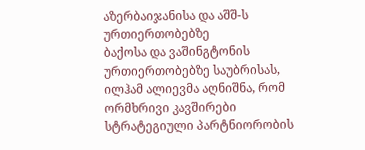აზერბაიჯანისა და აშშ-ს ურთიერთობებზე
ბაქოსა და ვაშინგტონის ურთიერთობებზე საუბრისას, ილჰამ ალიევმა აღნიშნა, რომ ორმხრივი კავშირები სტრატეგიული პარტნიორობის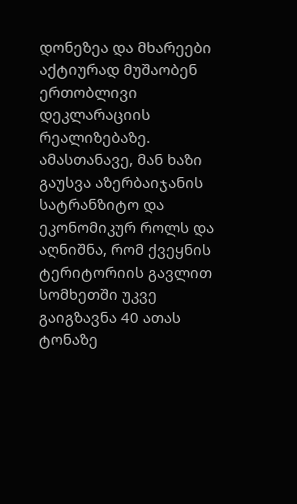დონეზეა და მხარეები აქტიურად მუშაობენ ერთობლივი დეკლარაციის რეალიზებაზე.
ამასთანავე, მან ხაზი გაუსვა აზერბაიჯანის სატრანზიტო და ეკონომიკურ როლს და აღნიშნა, რომ ქვეყნის ტერიტორიის გავლით სომხეთში უკვე გაიგზავნა 40 ათას ტონაზე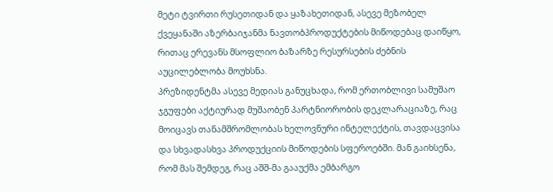მეტი ტვირთი რუსეთიდან და ყაზახეთიდან, ასევე მეზობელ ქვეყანაში აზერბაიჯანმა ნავთობპროდუქტების მიწოდებაც დაიწყო, რითაც ერევანს მსოფლიო ბაზარზე რესურსების ძებნის აუცილებლობა მოუხსნა.
პრეზიდენტმა ასევე მედიას განუცხადა, რომ ერთობლივი სამუშაო ჯგუფები აქტიურად მუშაობენ პარტნიორობის დეკლარაციაზე, რაც მოიცავს თანამშრომლობას ხელოვნური ინტელექტის, თავდაცვისა და სხვადასხვა პროდუქციის მიწოდების სფეროებში. მან გაიხსენა, რომ მას შემდეგ, რაც აშშ-მა გააუქმა ემბარგო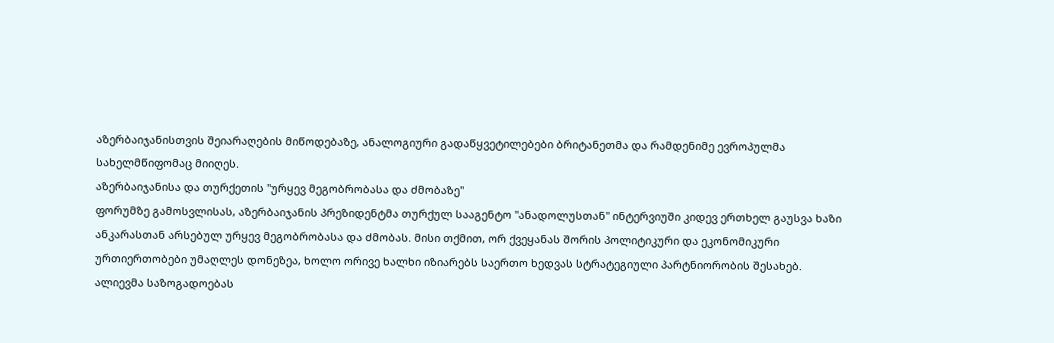აზერბაიჯანისთვის შეიარაღების მიწოდებაზე, ანალოგიური გადაწყვეტილებები ბრიტანეთმა და რამდენიმე ევროპულმა სახელმწიფომაც მიიღეს.
აზერბაიჯანისა და თურქეთის "ურყევ მეგობრობასა და ძმობაზე"
ფორუმზე გამოსვლისას, აზერბაიჯანის პრეზიდენტმა თურქულ სააგენტო "ანადოლუსთან" ინტერვიუში კიდევ ერთხელ გაუსვა ხაზი ანკარასთან არსებულ ურყევ მეგობრობასა და ძმობას. მისი თქმით, ორ ქვეყანას შორის პოლიტიკური და ეკონომიკური ურთიერთობები უმაღლეს დონეზეა, ხოლო ორივე ხალხი იზიარებს საერთო ხედვას სტრატეგიული პარტნიორობის შესახებ.
ალიევმა საზოგადოებას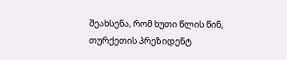შეახსენა, რომ ხუთი წლის წინ, თურქეთის პრეზიდენტ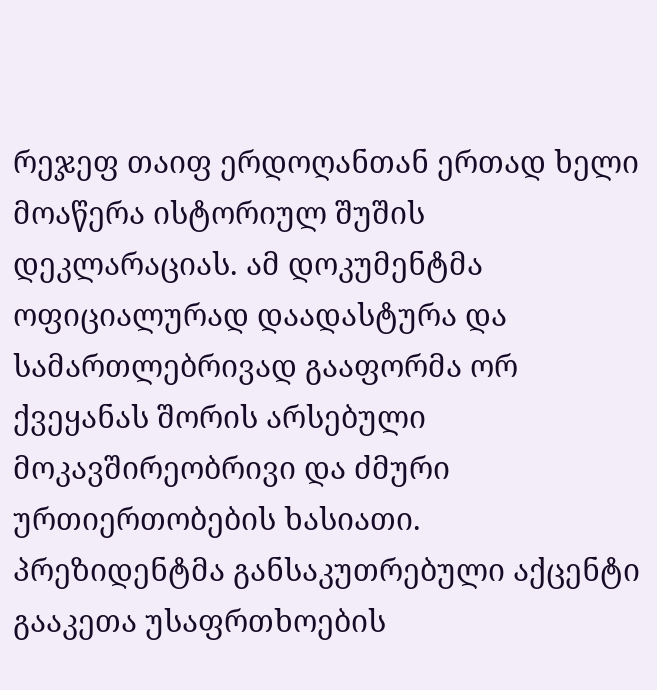რეჯეფ თაიფ ერდოღანთან ერთად ხელი მოაწერა ისტორიულ შუშის დეკლარაციას. ამ დოკუმენტმა ოფიციალურად დაადასტურა და სამართლებრივად გააფორმა ორ ქვეყანას შორის არსებული მოკავშირეობრივი და ძმური ურთიერთობების ხასიათი.
პრეზიდენტმა განსაკუთრებული აქცენტი გააკეთა უსაფრთხოების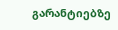გარანტიებზე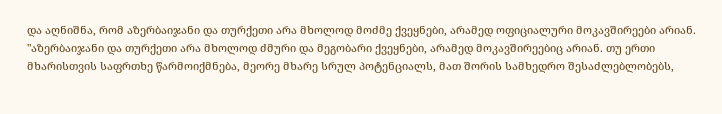და აღნიშნა, რომ აზერბაიჯანი და თურქეთი არა მხოლოდ მოძმე ქვეყნები, არამედ ოფიციალური მოკავშირეები არიან.
"აზერბაიჯანი და თურქეთი არა მხოლოდ ძმური და მეგობარი ქვეყნები, არამედ მოკავშირეებიც არიან. თუ ერთი მხარისთვის საფრთხე წარმოიქმნება, მეორე მხარე სრულ პოტენციალს, მათ შორის სამხედრო შესაძლებლობებს,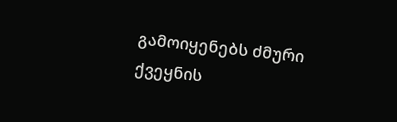გამოიყენებს ძმური ქვეყნის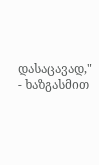დასაცავად," - ხაზგასმით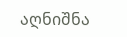აღნიშნა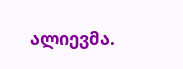ალიევმა.